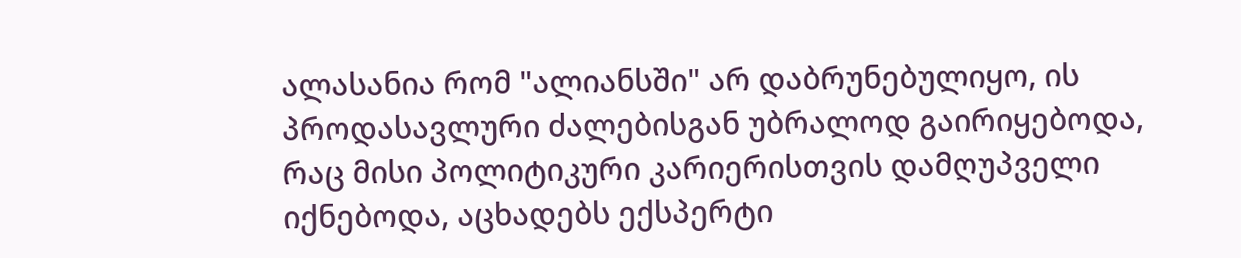ალასანია რომ "ალიანსში" არ დაბრუნებულიყო, ის პროდასავლური ძალებისგან უბრალოდ გაირიყებოდა, რაც მისი პოლიტიკური კარიერისთვის დამღუპველი იქნებოდა, აცხადებს ექსპერტი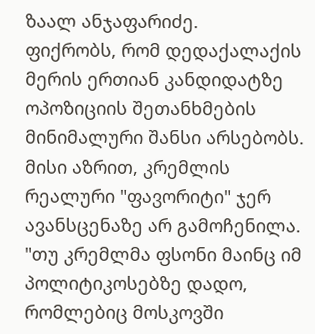ზაალ ანჯაფარიძე.
ფიქრობს, რომ დედაქალაქის მერის ერთიან კანდიდატზე ოპოზიციის შეთანხმების მინიმალური შანსი არსებობს. მისი აზრით, კრემლის რეალური "ფავორიტი" ჯერ ავანსცენაზე არ გამოჩენილა. "თუ კრემლმა ფსონი მაინც იმ პოლიტიკოსებზე დადო, რომლებიც მოსკოვში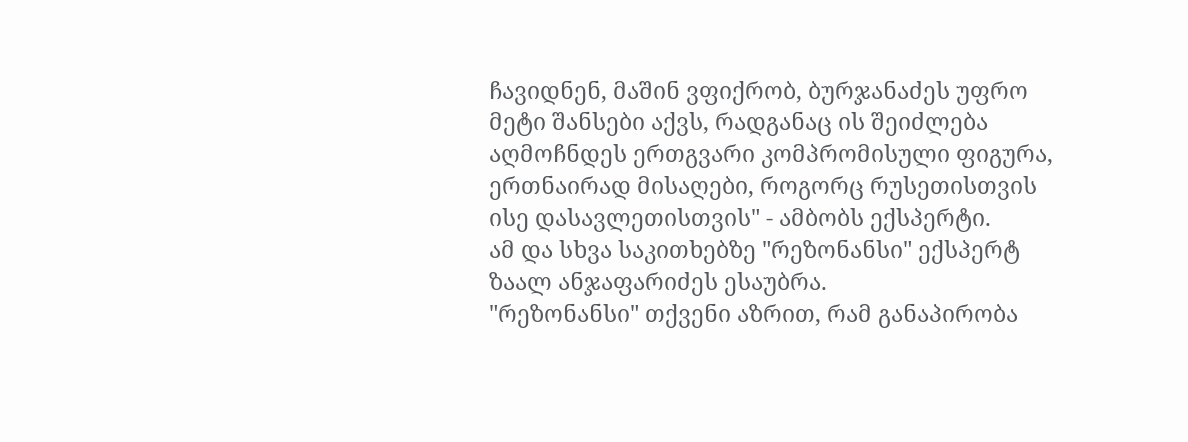ჩავიდნენ, მაშინ ვფიქრობ, ბურჯანაძეს უფრო მეტი შანსები აქვს, რადგანაც ის შეიძლება აღმოჩნდეს ერთგვარი კომპრომისული ფიგურა, ერთნაირად მისაღები, როგორც რუსეთისთვის ისე დასავლეთისთვის" - ამბობს ექსპერტი.
ამ და სხვა საკითხებზე "რეზონანსი" ექსპერტ ზაალ ანჯაფარიძეს ესაუბრა.
"რეზონანსი" თქვენი აზრით, რამ განაპირობა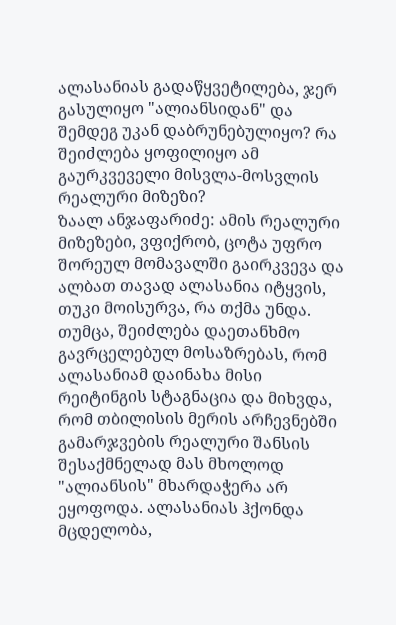ალასანიას გადაწყვეტილება, ჯერ გასულიყო "ალიანსიდან" და შემდეგ უკან დაბრუნებულიყო? რა შეიძლება ყოფილიყო ამ გაურკვეველი მისვლა-მოსვლის რეალური მიზეზი?
ზაალ ანჯაფარიძე: ამის რეალური მიზეზები, ვფიქრობ, ცოტა უფრო შორეულ მომავალში გაირკვევა და ალბათ თავად ალასანია იტყვის, თუკი მოისურვა, რა თქმა უნდა. თუმცა, შეიძლება დაეთანხმო გავრცელებულ მოსაზრებას, რომ ალასანიამ დაინახა მისი რეიტინგის სტაგნაცია და მიხვდა, რომ თბილისის მერის არჩევნებში გამარჯვების რეალური შანსის შესაქმნელად მას მხოლოდ "ალიანსის" მხარდაჭერა არ ეყოფოდა. ალასანიას ჰქონდა მცდელობა,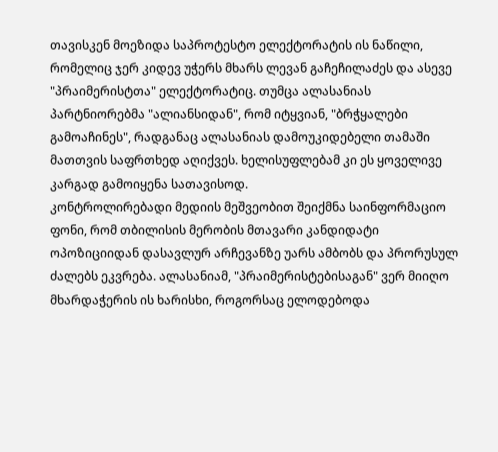თავისკენ მოეზიდა საპროტესტო ელექტორატის ის ნაწილი, რომელიც ჯერ კიდევ უჭერს მხარს ლევან გაჩეჩილაძეს და ასევე "პრაიმერისტთა" ელექტორატიც. თუმცა ალასანიას პარტნიორებმა "ალიანსიდან", რომ იტყვიან, "ბრჭყალები გამოაჩინეს", რადგანაც ალასანიას დამოუკიდებელი თამაში მათთვის საფრთხედ აღიქვეს. ხელისუფლებამ კი ეს ყოველივე კარგად გამოიყენა სათავისოდ.
კონტროლირებადი მედიის მეშვეობით შეიქმნა საინფორმაციო ფონი, რომ თბილისის მერობის მთავარი კანდიდატი ოპოზიციიდან დასავლურ არჩევანზე უარს ამბობს და პრორუსულ ძალებს ეკვრება. ალასანიამ, "პრაიმერისტებისაგან" ვერ მიიღო მხარდაჭერის ის ხარისხი, როგორსაც ელოდებოდა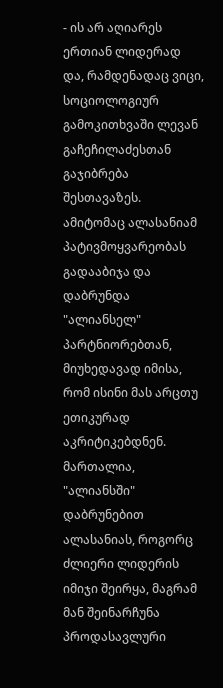- ის არ აღიარეს ერთიან ლიდერად და, რამდენადაც ვიცი, სოციოლოგიურ გამოკითხვაში ლევან გაჩეჩილაძესთან გაჯიბრება შესთავაზეს. ამიტომაც ალასანიამ პატივმოყვარეობას გადააბიჯა და დაბრუნდა "ალიანსელ" პარტნიორებთან, მიუხედავად იმისა, რომ ისინი მას არცთუ ეთიკურად აკრიტიკებდნენ.
მართალია, "ალიანსში" დაბრუნებით ალასანიას, როგორც ძლიერი ლიდერის იმიჯი შეირყა, მაგრამ მან შეინარჩუნა პროდასავლური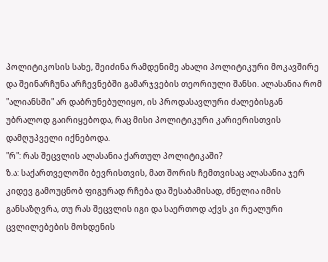პოლიტიკოსის სახე, შეიძინა რამდენიმე ახალი პოლიტიკური მოკავშირე და შეინარჩუნა არჩევნებში გამარჯვების თეორიული შანსი. ალასანია რომ "ალიანსში" არ დაბრუნებულიყო, ის პროდასავლური ძალებისგან უბრალოდ გაირიყებოდა, რაც მისი პოლიტიკური კარიერისთვის დამღუპველი იქნებოდა.
"რ": რას შეცვლის ალასანია ქართულ პოლიტიკაში?
ზ.ა: საქართველოში ბევრისთვის, მათ შორის ჩემთვისაც ალასანია ჯერ კიდევ გამოუცნობ ფიგურად რჩება და შესაბამისად, ძნელია იმის განსაზღვრა, თუ რას შეცვლის იგი და საერთოდ აქვს კი რეალური ცვლილებების მოხდენის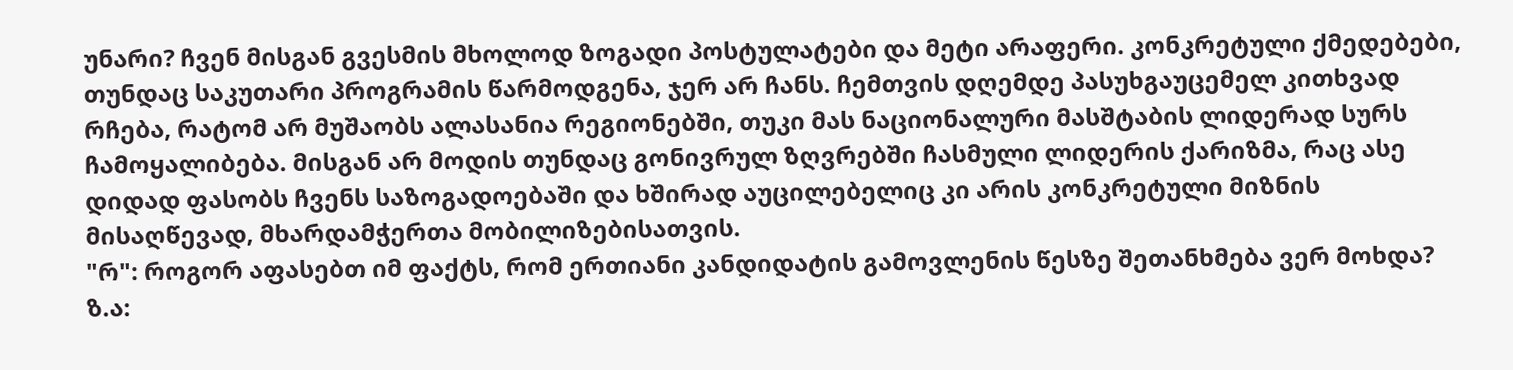უნარი? ჩვენ მისგან გვესმის მხოლოდ ზოგადი პოსტულატები და მეტი არაფერი. კონკრეტული ქმედებები, თუნდაც საკუთარი პროგრამის წარმოდგენა, ჯერ არ ჩანს. ჩემთვის დღემდე პასუხგაუცემელ კითხვად რჩება, რატომ არ მუშაობს ალასანია რეგიონებში, თუკი მას ნაციონალური მასშტაბის ლიდერად სურს ჩამოყალიბება. მისგან არ მოდის თუნდაც გონივრულ ზღვრებში ჩასმული ლიდერის ქარიზმა, რაც ასე დიდად ფასობს ჩვენს საზოგადოებაში და ხშირად აუცილებელიც კი არის კონკრეტული მიზნის მისაღწევად, მხარდამჭერთა მობილიზებისათვის.
"რ": როგორ აფასებთ იმ ფაქტს, რომ ერთიანი კანდიდატის გამოვლენის წესზე შეთანხმება ვერ მოხდა?
ზ.ა: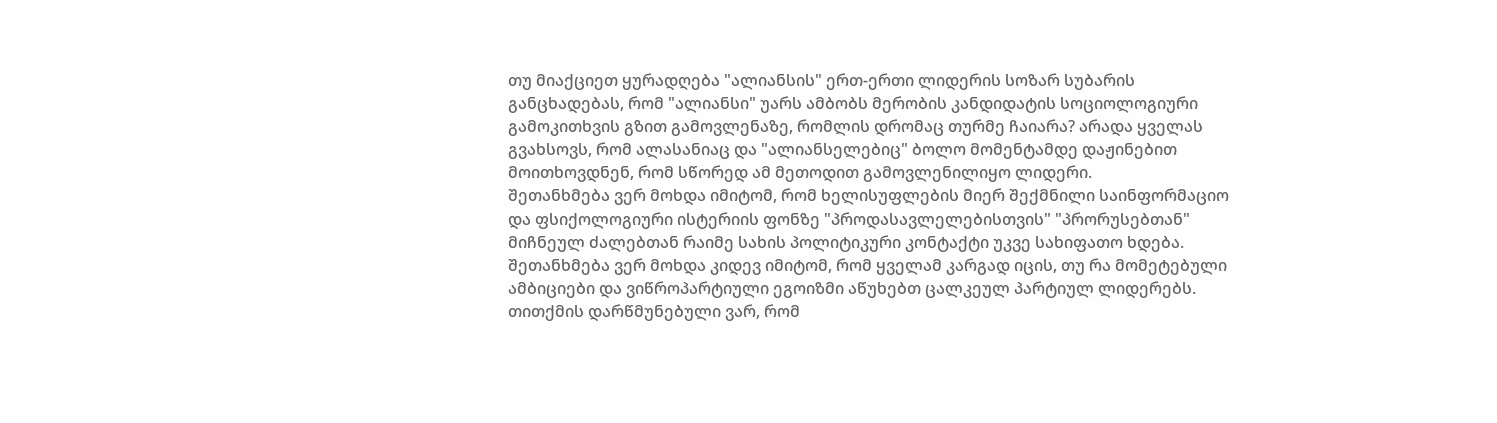თუ მიაქციეთ ყურადღება "ალიანსის" ერთ-ერთი ლიდერის სოზარ სუბარის განცხადებას, რომ "ალიანსი" უარს ამბობს მერობის კანდიდატის სოციოლოგიური გამოკითხვის გზით გამოვლენაზე, რომლის დრომაც თურმე ჩაიარა? არადა ყველას გვახსოვს, რომ ალასანიაც და "ალიანსელებიც" ბოლო მომენტამდე დაჟინებით მოითხოვდნენ, რომ სწორედ ამ მეთოდით გამოვლენილიყო ლიდერი.
შეთანხმება ვერ მოხდა იმიტომ, რომ ხელისუფლების მიერ შექმნილი საინფორმაციო და ფსიქოლოგიური ისტერიის ფონზე "პროდასავლელებისთვის" "პრორუსებთან" მიჩნეულ ძალებთან რაიმე სახის პოლიტიკური კონტაქტი უკვე სახიფათო ხდება.
შეთანხმება ვერ მოხდა კიდევ იმიტომ, რომ ყველამ კარგად იცის, თუ რა მომეტებული ამბიციები და ვიწროპარტიული ეგოიზმი აწუხებთ ცალკეულ პარტიულ ლიდერებს. თითქმის დარწმუნებული ვარ, რომ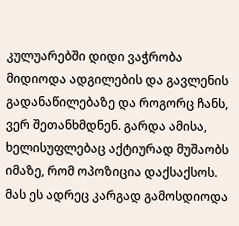კულუარებში დიდი ვაჭრობა მიდიოდა ადგილების და გავლენის გადანაწილებაზე და როგორც ჩანს, ვერ შეთანხმდნენ. გარდა ამისა, ხელისუფლებაც აქტიურად მუშაობს იმაზე, რომ ოპოზიცია დაქსაქსოს. მას ეს ადრეც კარგად გამოსდიოდა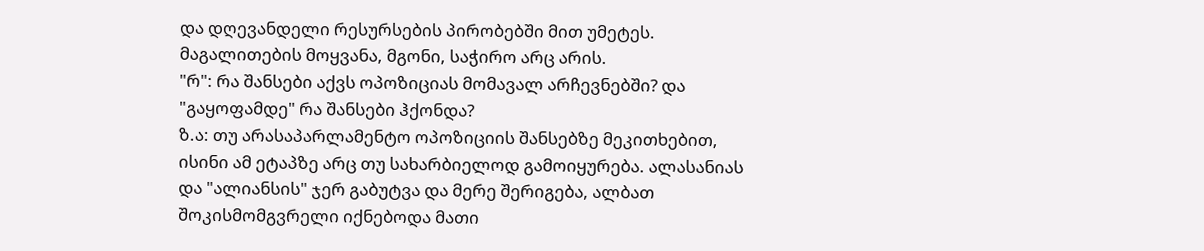და დღევანდელი რესურსების პირობებში მით უმეტეს. მაგალითების მოყვანა, მგონი, საჭირო არც არის.
"რ": რა შანსები აქვს ოპოზიციას მომავალ არჩევნებში? და "გაყოფამდე" რა შანსები ჰქონდა?
ზ.ა: თუ არასაპარლამენტო ოპოზიციის შანსებზე მეკითხებით, ისინი ამ ეტაპზე არც თუ სახარბიელოდ გამოიყურება. ალასანიას და "ალიანსის" ჯერ გაბუტვა და მერე შერიგება, ალბათ შოკისმომგვრელი იქნებოდა მათი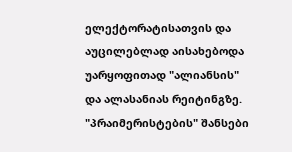ელექტორატისათვის და აუცილებლად აისახებოდა უარყოფითად "ალიანსის" და ალასანიას რეიტინგზე. "პრაიმერისტების" შანსები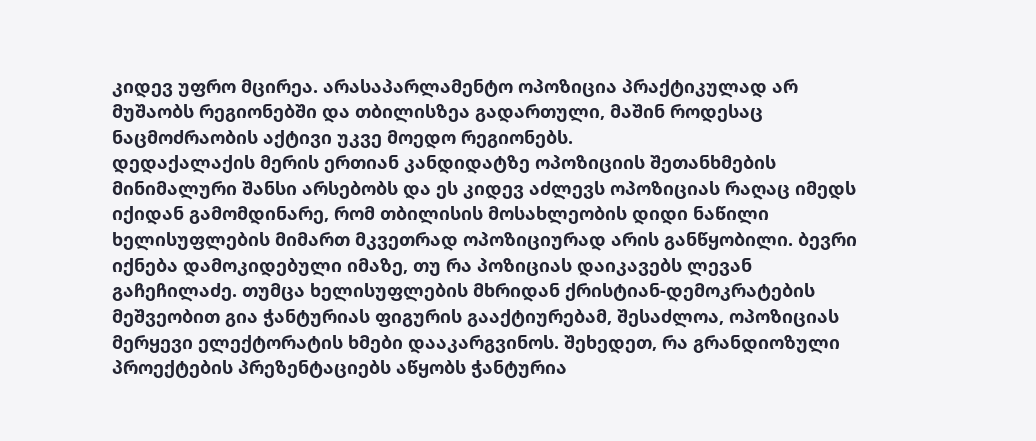კიდევ უფრო მცირეა. არასაპარლამენტო ოპოზიცია პრაქტიკულად არ მუშაობს რეგიონებში და თბილისზეა გადართული, მაშინ როდესაც ნაცმოძრაობის აქტივი უკვე მოედო რეგიონებს.
დედაქალაქის მერის ერთიან კანდიდატზე ოპოზიციის შეთანხმების მინიმალური შანსი არსებობს და ეს კიდევ აძლევს ოპოზიციას რაღაც იმედს იქიდან გამომდინარე, რომ თბილისის მოსახლეობის დიდი ნაწილი ხელისუფლების მიმართ მკვეთრად ოპოზიციურად არის განწყობილი. ბევრი იქნება დამოკიდებული იმაზე, თუ რა პოზიციას დაიკავებს ლევან გაჩეჩილაძე. თუმცა ხელისუფლების მხრიდან ქრისტიან-დემოკრატების მეშვეობით გია ჭანტურიას ფიგურის გააქტიურებამ, შესაძლოა, ოპოზიციას მერყევი ელექტორატის ხმები დააკარგვინოს. შეხედეთ, რა გრანდიოზული პროექტების პრეზენტაციებს აწყობს ჭანტურია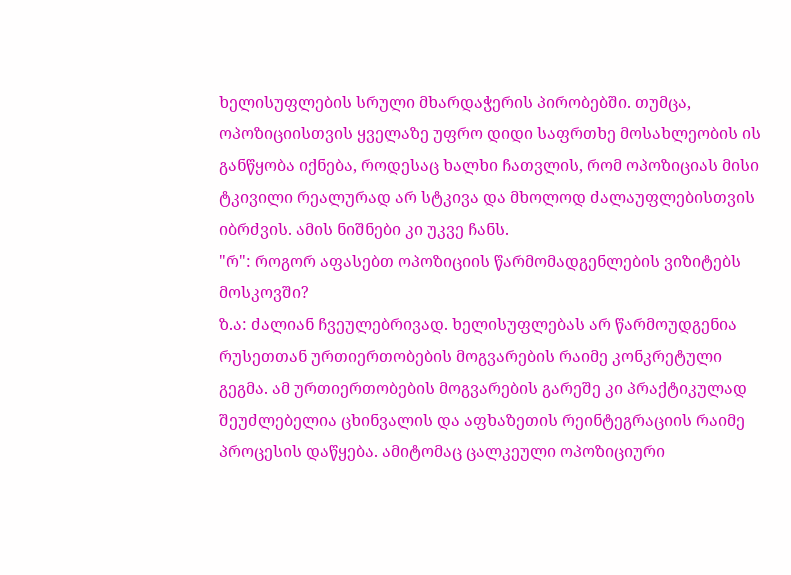ხელისუფლების სრული მხარდაჭერის პირობებში. თუმცა, ოპოზიციისთვის ყველაზე უფრო დიდი საფრთხე მოსახლეობის ის განწყობა იქნება, როდესაც ხალხი ჩათვლის, რომ ოპოზიციას მისი ტკივილი რეალურად არ სტკივა და მხოლოდ ძალაუფლებისთვის იბრძვის. ამის ნიშნები კი უკვე ჩანს.
"რ": როგორ აფასებთ ოპოზიციის წარმომადგენლების ვიზიტებს მოსკოვში?
ზ.ა: ძალიან ჩვეულებრივად. ხელისუფლებას არ წარმოუდგენია რუსეთთან ურთიერთობების მოგვარების რაიმე კონკრეტული გეგმა. ამ ურთიერთობების მოგვარების გარეშე კი პრაქტიკულად შეუძლებელია ცხინვალის და აფხაზეთის რეინტეგრაციის რაიმე პროცესის დაწყება. ამიტომაც ცალკეული ოპოზიციური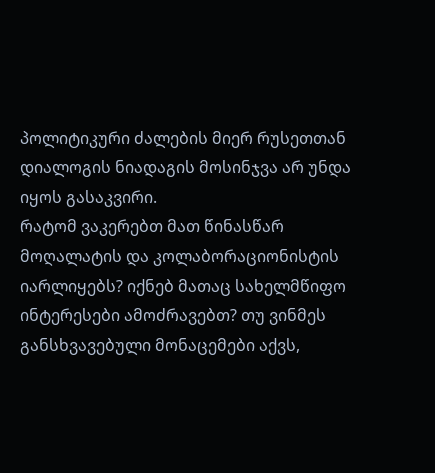პოლიტიკური ძალების მიერ რუსეთთან დიალოგის ნიადაგის მოსინჯვა არ უნდა იყოს გასაკვირი.
რატომ ვაკერებთ მათ წინასწარ მოღალატის და კოლაბორაციონისტის იარლიყებს? იქნებ მათაც სახელმწიფო ინტერესები ამოძრავებთ? თუ ვინმეს განსხვავებული მონაცემები აქვს,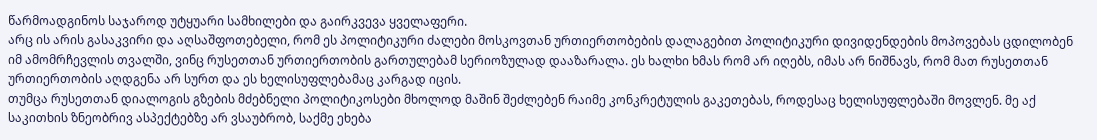წარმოადგინოს საჯაროდ უტყუარი სამხილები და გაირკვევა ყველაფერი.
არც ის არის გასაკვირი და აღსაშფოთებელი, რომ ეს პოლიტიკური ძალები მოსკოვთან ურთიერთობების დალაგებით პოლიტიკური დივიდენდების მოპოვებას ცდილობენ იმ ამომრჩევლის თვალში, ვინც რუსეთთან ურთიერთობის გართულებამ სერიოზულად დააზარალა. ეს ხალხი ხმას რომ არ იღებს, იმას არ ნიშნავს, რომ მათ რუსეთთან ურთიერთობის აღდგენა არ სურთ და ეს ხელისუფლებამაც კარგად იცის.
თუმცა რუსეთთან დიალოგის გზების მძებნელი პოლიტიკოსები მხოლოდ მაშინ შეძლებენ რაიმე კონკრეტულის გაკეთებას, როდესაც ხელისუფლებაში მოვლენ. მე აქ საკითხის ზნეობრივ ასპექტებზე არ ვსაუბრობ, საქმე ეხება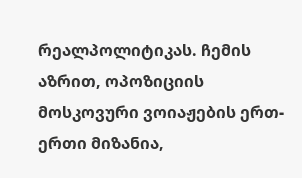რეალპოლიტიკას. ჩემის აზრით, ოპოზიციის მოსკოვური ვოიაჟების ერთ-ერთი მიზანია,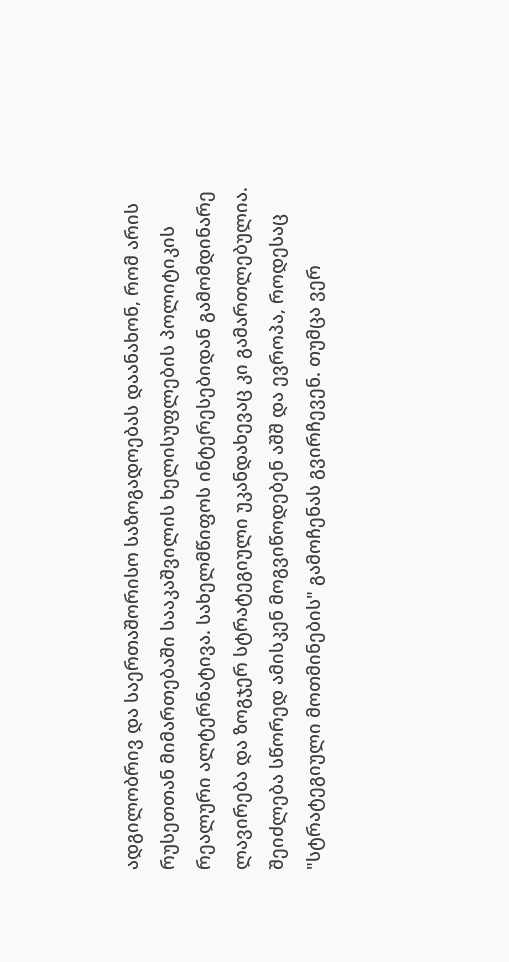ადგილობრივ და საერთაშორისო საზოგადოებას დაანახონ, რომ არის რუსეთთან მიმართებაში სააკაშვილის ხელისუფლების პოლიტიკის რეალური ალტერნატივა. სახელმწიფოს ინტერესებიდან გამომდინარე ლავირება და ზოგჯერ სტრატეგიული უკანდახევაც კი გამართლებულია. შეიძლება სწორედ ამისკენ მოგვიწოდებენ აშშ და ევროპა, როდესაც "სტრატეგიული მოთმინების" გამოჩენას გვირჩევენ. თუმცა ვერ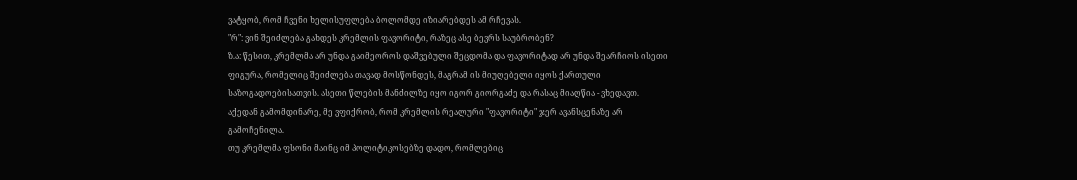ვატყობ, რომ ჩვენი ხელისუფლება ბოლომდე იზიარებდეს ამ რჩევას.
"რ": ვინ შეიძლება გახდეს კრემლის ფავორიტი, რაზეც ასე ბევრს საუბრობენ?
ზ.ა: წესით, კრემლმა არ უნდა გაიმეოროს დაშვებული შეცდომა და ფავორიტად არ უნდა შეარჩიოს ისეთი ფიგურა, რომელიც შეიძლება თავად მოსწონდეს, მაგრამ ის მიუღებელი იყოს ქართული საზოგადოებისათვის. ასეთი წლების მანძილზე იყო იგორ გიორგაძე და რასაც მიაღწია - ვხედავთ. აქედან გამომდინარე, მე ვფიქრობ, რომ კრემლის რეალური "ფავორიტი" ჯერ ავანსცენაზე არ გამოჩენილა.
თუ კრემლმა ფსონი მაინც იმ პოლიტიკოსებზე დადო, რომლებიც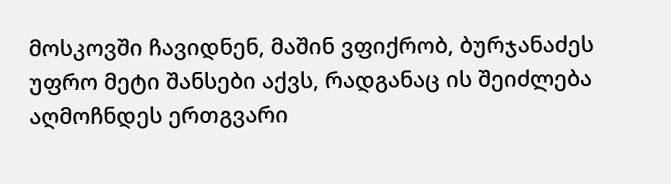მოსკოვში ჩავიდნენ, მაშინ ვფიქრობ, ბურჯანაძეს უფრო მეტი შანსები აქვს, რადგანაც ის შეიძლება აღმოჩნდეს ერთგვარი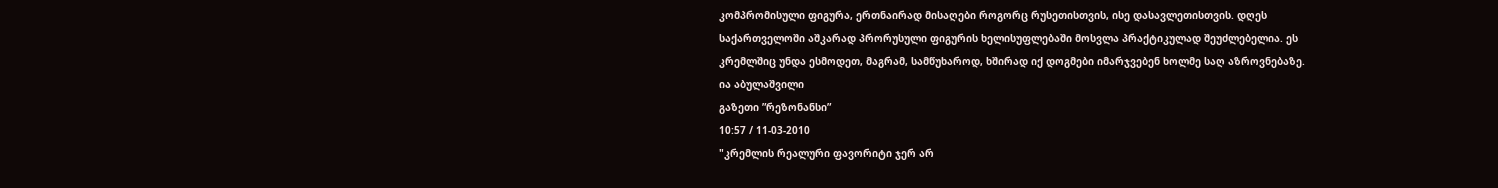კომპრომისული ფიგურა, ერთნაირად მისაღები როგორც რუსეთისთვის, ისე დასავლეთისთვის. დღეს საქართველოში აშკარად პრორუსული ფიგურის ხელისუფლებაში მოსვლა პრაქტიკულად შეუძლებელია. ეს კრემლშიც უნდა ესმოდეთ, მაგრამ, სამწუხაროდ, ხშირად იქ დოგმები იმარჯვებენ ხოლმე საღ აზროვნებაზე.
ია აბულაშვილი
გაზეთი ”რეზონანსი”
10:57 / 11-03-2010
"კრემლის რეალური ფავორიტი ჯერ არ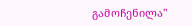გამოჩენილა"